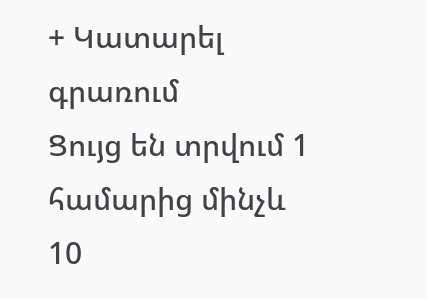+ Կատարել գրառում
Ցույց են տրվում 1 համարից մինչև 10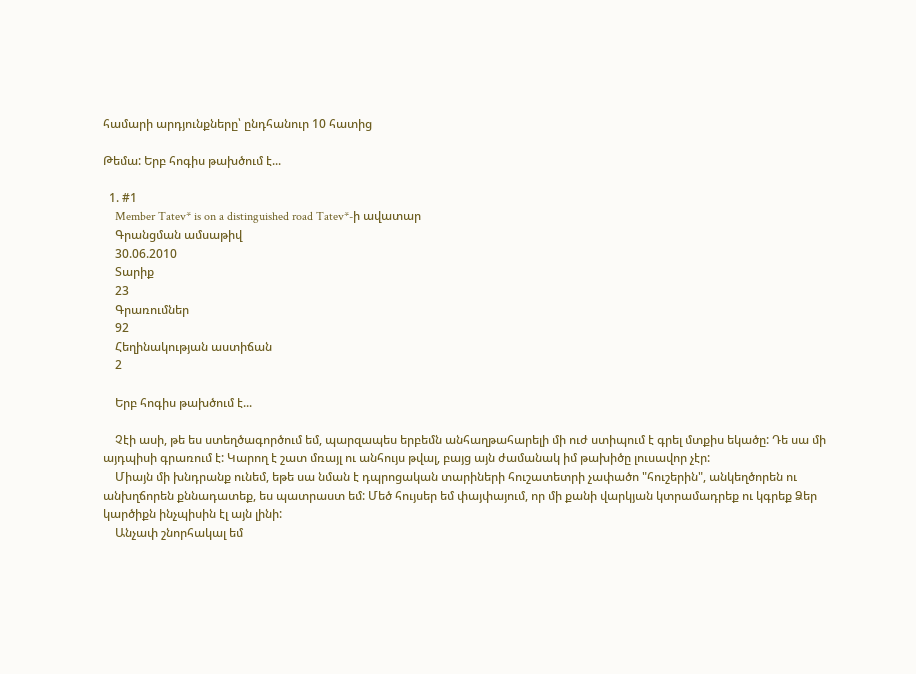համարի արդյունքները՝ ընդհանուր 10 հատից

Թեմա: Երբ հոգիս թախծում է...

  1. #1
    Member Tatev* is on a distinguished road Tatev*-ի ավատար
    Գրանցման ամսաթիվ
    30.06.2010
    Տարիք
    23
    Գրառումներ
    92
    Հեղինակության աստիճան
    2

    Երբ հոգիս թախծում է...

    Չէի ասի, թե ես ստեղծագործում եմ, պարզապես երբեմն անհաղթահարելի մի ուժ ստիպում է գրել մտքիս եկածը: Դե սա մի այդպիսի գրառում է: Կարող է շատ մռայլ ու անհույս թվալ, բայց այն ժամանակ իմ թախիծը լուսավոր չէր:
    Միայն մի խնդրանք ունեմ, եթե սա նման է դպրոցական տարիների հուշատետրի չափածո "հուշերին", անկեղծորեն ու անխղճորեն քննադատեք, ես պատրաստ եմ: Մեծ հույսեր եմ փայփայում, որ մի քանի վարկյան կտրամադրեք ու կգրեք Ձեր կարծիքն ինչպիսին էլ այն լինի:
    Անչափ շնորհակալ եմ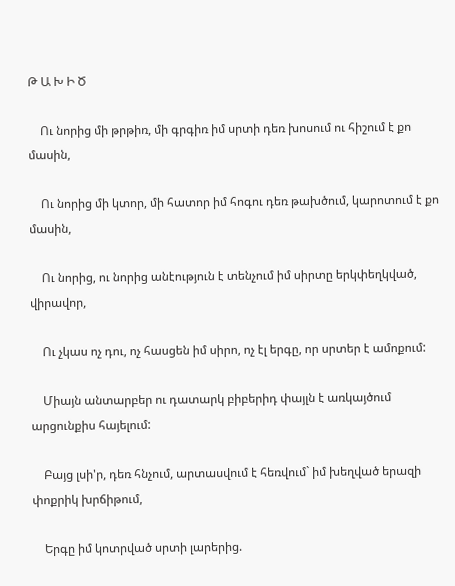Թ Ա Խ Ի Ծ

    Ու նորից մի թրթիռ, մի գրգիռ իմ սրտի դեռ խոսում ու հիշում է քո մասին,

    Ու նորից մի կտոր, մի հատոր իմ հոգու դեռ թախծում, կարոտում է քո մասին,

    Ու նորից, ու նորից անէություն է տենչում իմ սիրտը երկփեղկված, վիրավոր,

    Ու չկաս ոչ դու, ոչ հասցեն իմ սիրո, ոչ էլ երգը, որ սրտեր է ամոքում:

    Միայն անտարբեր ու դատարկ բիբերիդ փայլն է առկայծում արցունքիս հայելում:

    Բայց լսի'ր, դեռ հնչում, արտասվում է հեռվում` իմ խեղված երազի փոքրիկ խրճիթում,

    Երգը իմ կոտրված սրտի լարերից.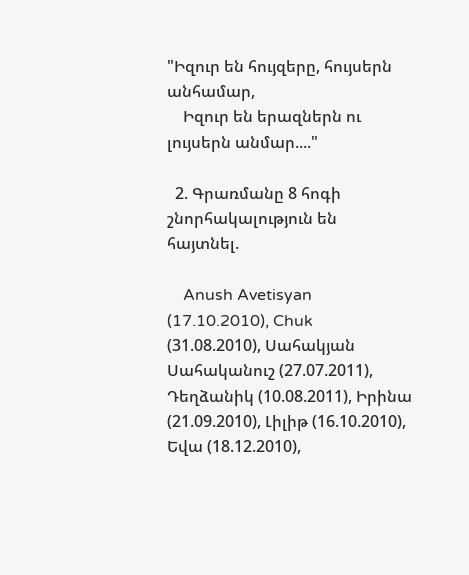"Իզուր են հույզերը, հույսերն անհամար,
    Իզուր են երազներն ու լույսերն անմար...."

  2. Գրառմանը 8 հոգի շնորհակալություն են հայտնել.

    Anush Avetisyan (17.10.2010), Chuk (31.08.2010), Սահակյան Սահականուշ (27.07.2011), Դեղձանիկ (10.08.2011), Իրինա (21.09.2010), Լիլիթ (16.10.2010), Եվա (18.12.2010),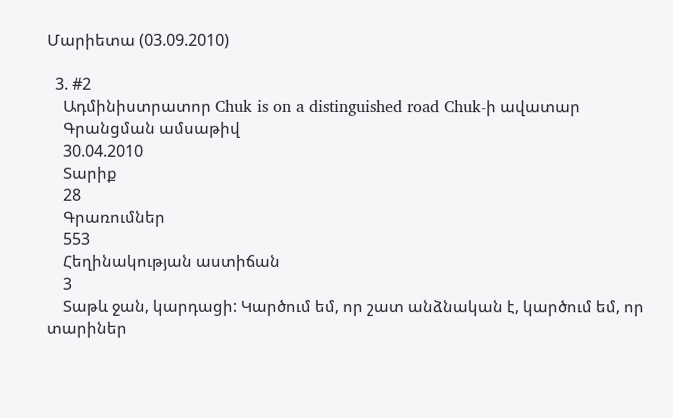Մարիետա (03.09.2010)

  3. #2
    Ադմինիստրատոր Chuk is on a distinguished road Chuk-ի ավատար
    Գրանցման ամսաթիվ
    30.04.2010
    Տարիք
    28
    Գրառումներ
    553
    Հեղինակության աստիճան
    3
    Տաթև ջան, կարդացի: Կարծում եմ, որ շատ անձնական է, կարծում եմ, որ տարիներ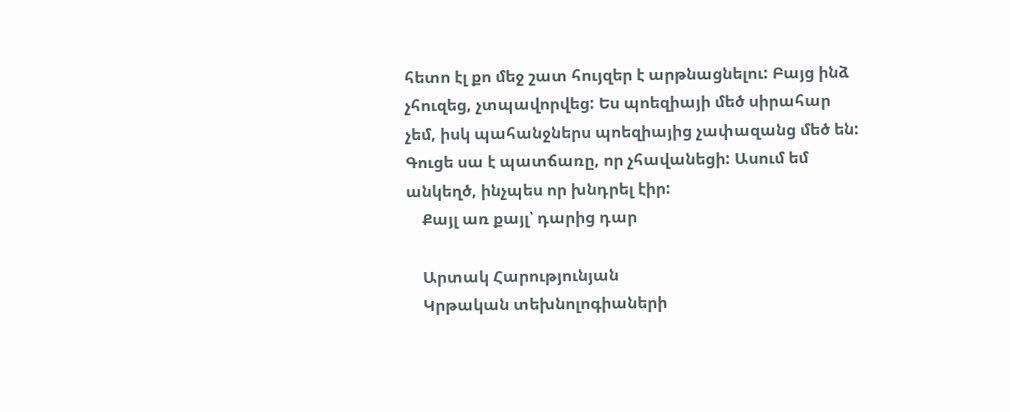հետո էլ քո մեջ շատ հույզեր է արթնացնելու: Բայց ինձ չհուզեց, չտպավորվեց: Ես պոեզիայի մեծ սիրահար չեմ, իսկ պահանջներս պոեզիայից չափազանց մեծ են: Գուցե սա է պատճառը, որ չհավանեցի: Ասում եմ անկեղծ, ինչպես որ խնդրել էիր:
    Քայլ առ քայլ՝ դարից դար

    Արտակ Հարությունյան
    Կրթական տեխնոլոգիաների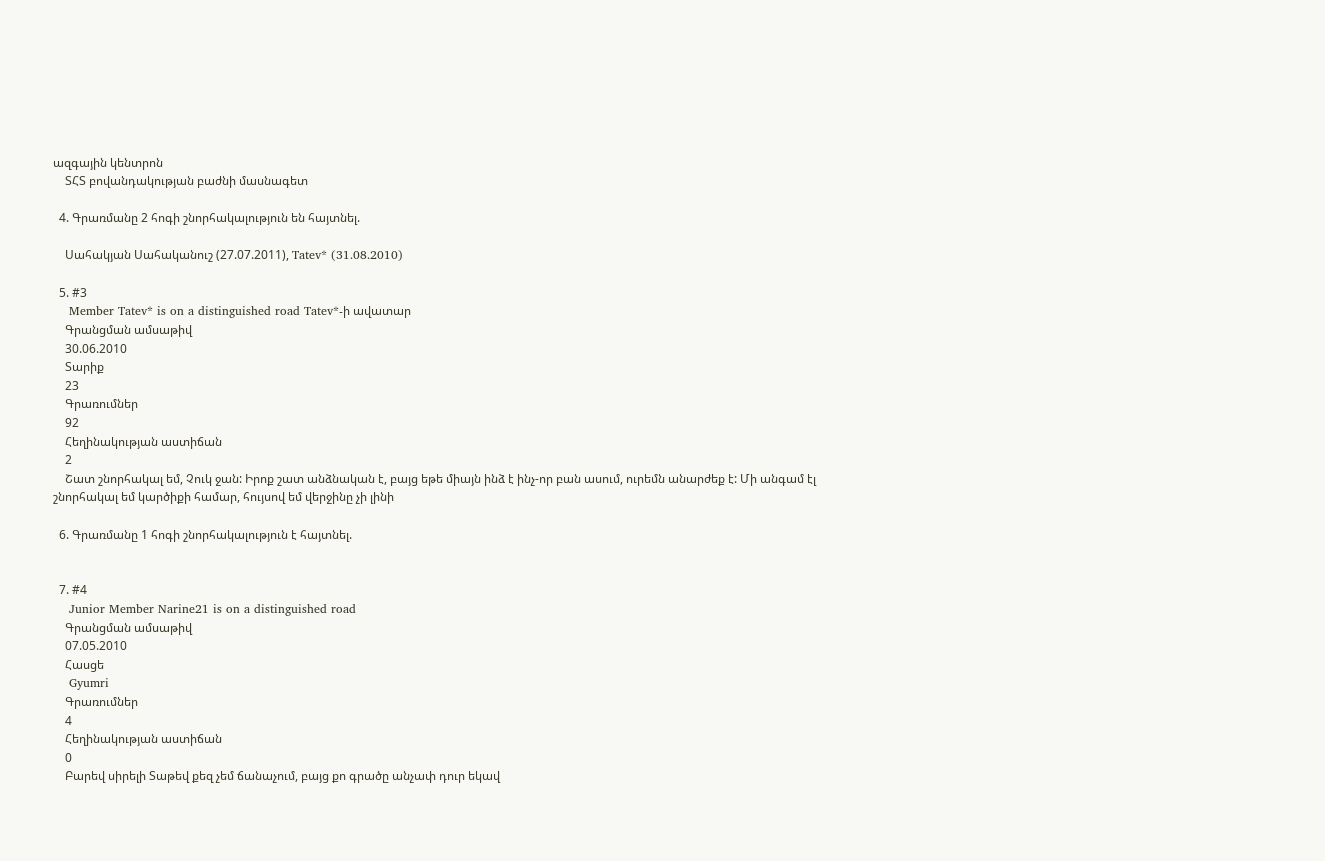ազգային կենտրոն
    ՏՀՏ բովանդակության բաժնի մասնագետ

  4. Գրառմանը 2 հոգի շնորհակալություն են հայտնել.

    Սահակյան Սահականուշ (27.07.2011), Tatev* (31.08.2010)

  5. #3
    Member Tatev* is on a distinguished road Tatev*-ի ավատար
    Գրանցման ամսաթիվ
    30.06.2010
    Տարիք
    23
    Գրառումներ
    92
    Հեղինակության աստիճան
    2
    Շատ շնորհակալ եմ, Չուկ ջան: Իրոք շատ անձնական է, բայց եթե միայն ինձ է ինչ-որ բան ասում, ուրեմն անարժեք է: Մի անգամ էլ շնորհակալ եմ կարծիքի համար, հույսով եմ վերջինը չի լինի

  6. Գրառմանը 1 հոգի շնորհակալություն է հայտնել.


  7. #4
    Junior Member Narine21 is on a distinguished road
    Գրանցման ամսաթիվ
    07.05.2010
    Հասցե
    Gyumri
    Գրառումներ
    4
    Հեղինակության աստիճան
    0
    Բարեվ սիրելի Տաթեվ քեզ չեմ ճանաչում, բայց քո գրածը անչափ դուր եկավ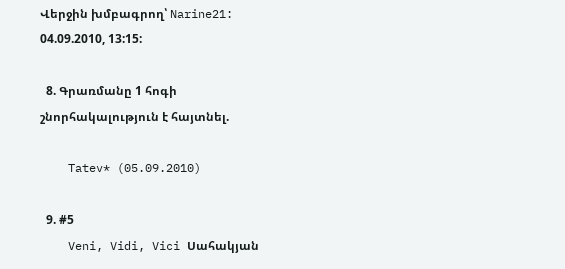Վերջին խմբագրող՝ Narine21: 04.09.2010, 13:15:

  8. Գրառմանը 1 հոգի շնորհակալություն է հայտնել.

    Tatev* (05.09.2010)

  9. #5
    Veni, Vidi, Vici Սահակյան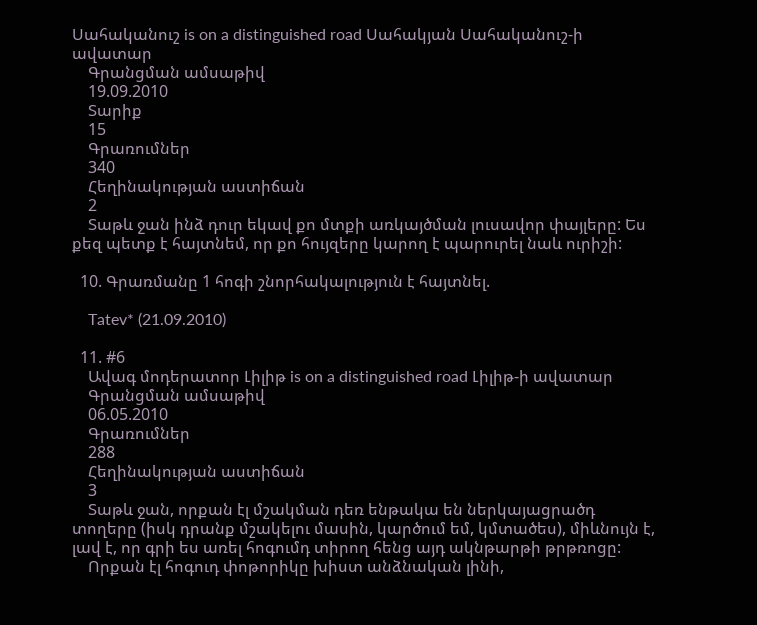Սահականուշ is on a distinguished road Սահակյան Սահականուշ-ի ավատար
    Գրանցման ամսաթիվ
    19.09.2010
    Տարիք
    15
    Գրառումներ
    340
    Հեղինակության աստիճան
    2
    Տաթև ջան ինձ դուր եկավ քո մտքի առկայծման լուսավոր փայլերը: Ես քեզ պետք է հայտնեմ, որ քո հույզերը կարող է պարուրել նաև ուրիշի:

  10. Գրառմանը 1 հոգի շնորհակալություն է հայտնել.

    Tatev* (21.09.2010)

  11. #6
    Ավագ մոդերատոր Լիլիթ is on a distinguished road Լիլիթ-ի ավատար
    Գրանցման ամսաթիվ
    06.05.2010
    Գրառումներ
    288
    Հեղինակության աստիճան
    3
    Տաթև ջան, որքան էլ մշակման դեռ ենթակա են ներկայացրածդ տողերը (իսկ դրանք մշակելու մասին, կարծում եմ, կմտածես), միևնույն է, լավ է, որ գրի ես առել հոգումդ տիրող հենց այդ ակնթարթի թրթռոցը:
    Որքան էլ հոգուդ փոթորիկը խիստ անձնական լինի,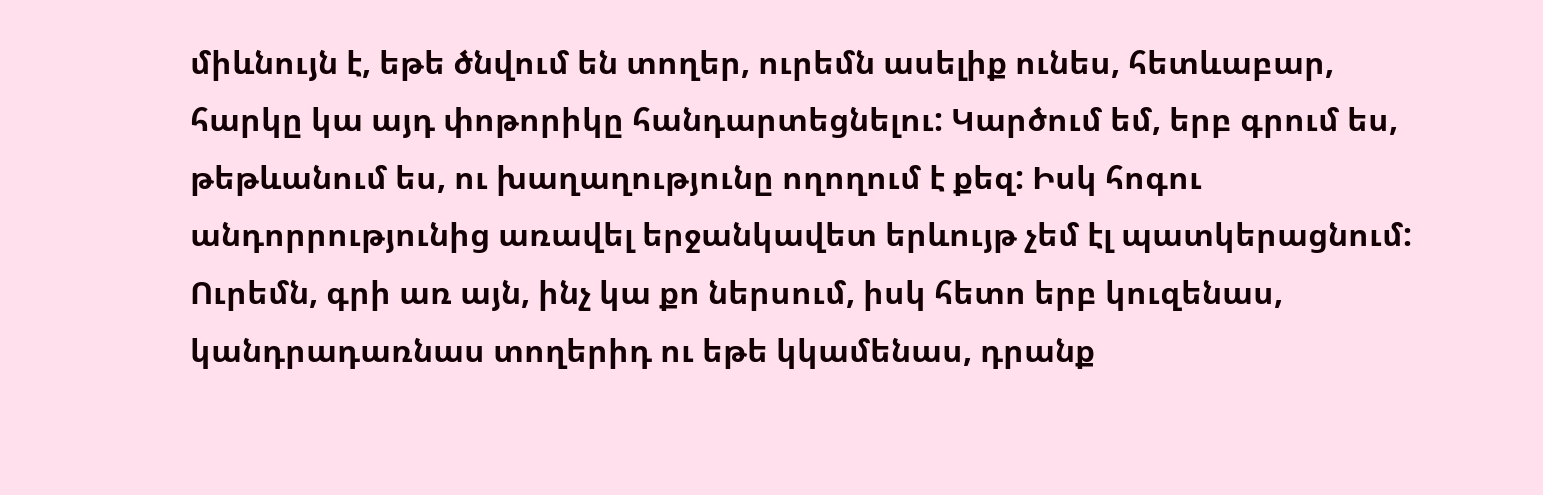միևնույն է, եթե ծնվում են տողեր, ուրեմն ասելիք ունես, հետևաբար, հարկը կա այդ փոթորիկը հանդարտեցնելու: Կարծում եմ, երբ գրում ես, թեթևանում ես, ու խաղաղությունը ողողում է քեզ: Իսկ հոգու անդորրությունից առավել երջանկավետ երևույթ չեմ էլ պատկերացնում: Ուրեմն, գրի առ այն, ինչ կա քո ներսում, իսկ հետո երբ կուզենաս, կանդրադառնաս տողերիդ ու եթե կկամենաս, դրանք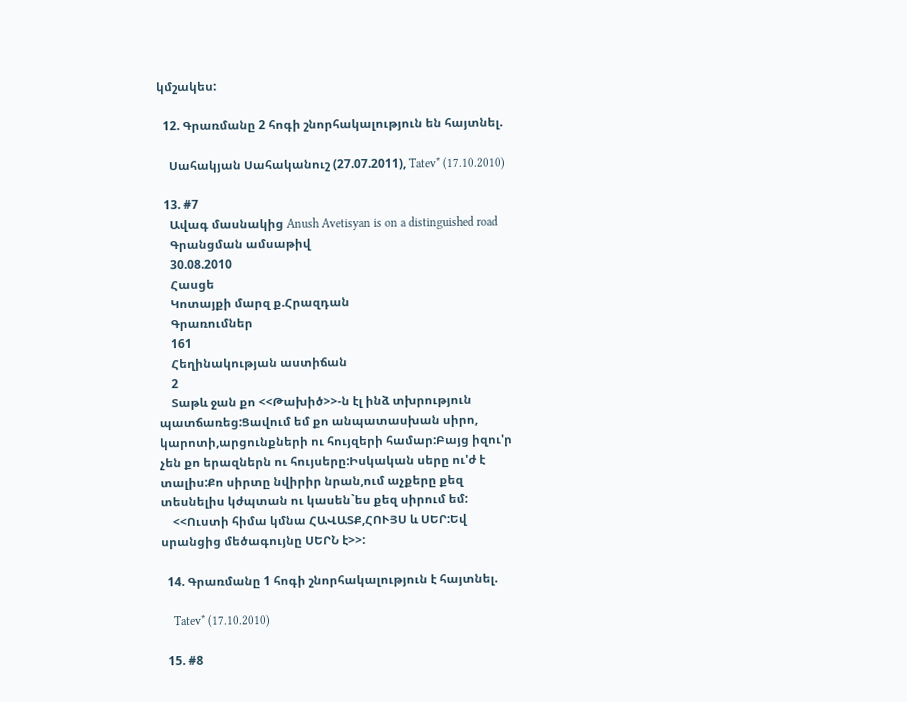կմշակես:

  12. Գրառմանը 2 հոգի շնորհակալություն են հայտնել.

    Սահակյան Սահականուշ (27.07.2011), Tatev* (17.10.2010)

  13. #7
    Ավագ մասնակից Anush Avetisyan is on a distinguished road
    Գրանցման ամսաթիվ
    30.08.2010
    Հասցե
    Կոտայքի մարզ ք.Հրազդան
    Գրառումներ
    161
    Հեղինակության աստիճան
    2
    Տաթև ջան քո <<Թախիծ>>-ն էլ ինձ տխրություն պատճառեց:Ցավում եմ քո անպատասխան սիրո, կարոտի,արցունքների ու հույզերի համար:Բայց իզու'ր չեն քո երազներն ու հույսերը:Իսկական սերը ու'ժ է տալիս:Քո սիրտը նվիրիր նրան,ում աչքերը քեզ տեսնելիս կժպտան ու կասեն`ես քեզ սիրում եմ:
    <<Ուստի հիմա կմնա ՀԱՎԱՏՔ,ՀՈՒՅՍ և ՍԵՐ:Եվ սրանցից մեծագույնը ՍԵՐՆ է>>:

  14. Գրառմանը 1 հոգի շնորհակալություն է հայտնել.

    Tatev* (17.10.2010)

  15. #8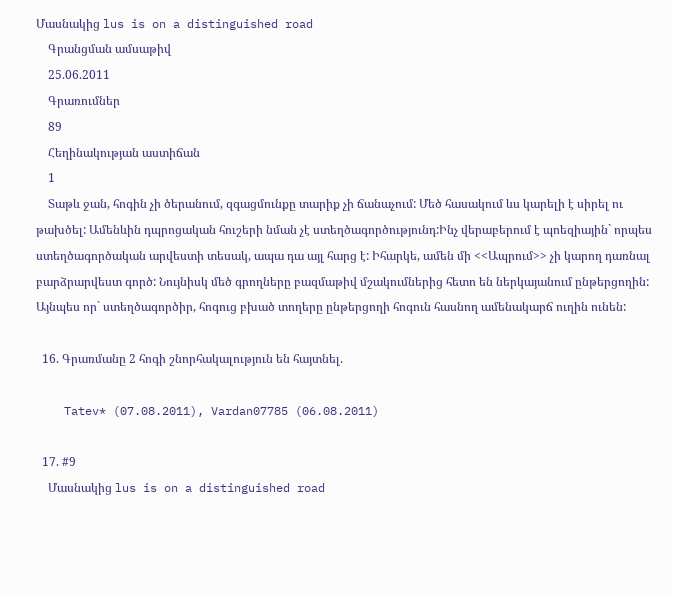Մասնակից lus is on a distinguished road
    Գրանցման ամսաթիվ
    25.06.2011
    Գրառումներ
    89
    Հեղինակության աստիճան
    1
    Տաթև ջան, հոգին չի ծերանում, զգացմունքը տարիք չի ճանաչում: Մեծ հասակում ևս կարելի է սիրել ու թախծել: Ամենևին դպրոցական հուշերի նման չէ ստեղծագործությունդ:Ինչ վերաբերում է պոեզիային` որպես ստեղծագործական արվեստի տեսակ, ապա դա այլ հարց է: Իհարկե, ամեն մի <<Ապրում>> չի կարող դառնալ բարձրարվեստ գործ: Նույնիսկ մեծ գրողները բազմաթիվ մշակումներից հետո են ներկայանում ընթերցողին: Այնպես որ` ստեղծագործիր, հոգուց բխած տողերը ընթերցողի հոգուն հասնող ամենակարճ ուղին ունեն:

  16. Գրառմանը 2 հոգի շնորհակալություն են հայտնել.

    Tatev* (07.08.2011), Vardan07785 (06.08.2011)

  17. #9
    Մասնակից lus is on a distinguished road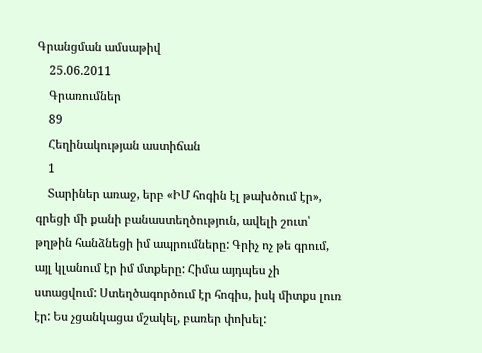Գրանցման ամսաթիվ
    25.06.2011
    Գրառումներ
    89
    Հեղինակության աստիճան
    1
    Տարիներ առաջ, երբ «ԻՄ հոգին էլ թախծում էր», գրեցի մի քանի բանաստեղծություն, ավելի շուտ՝ թղթին հանձնեցի իմ ապրումները: Գրիչ ոչ թե գրում, այլ կլանում էր իմ մտքերը: Հիմա այդպես չի ստացվում: Ստեղծագործում էր հոգիս, իսկ միտքս լուռ էր: Ես չցանկացա մշակել, բառեր փոխել: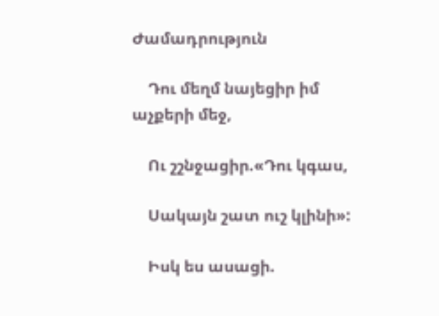Ժամադրություն

    Դու մեղմ նայեցիր իմ աչքերի մեջ,

    Ու շշնջացիր.«Դու կգաս,

    Սակայն շատ ուշ կլինի»:

    Իսկ ես ասացի.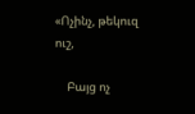«Ոչինչ, թեկուզ ուշ,

    Բայց ոչ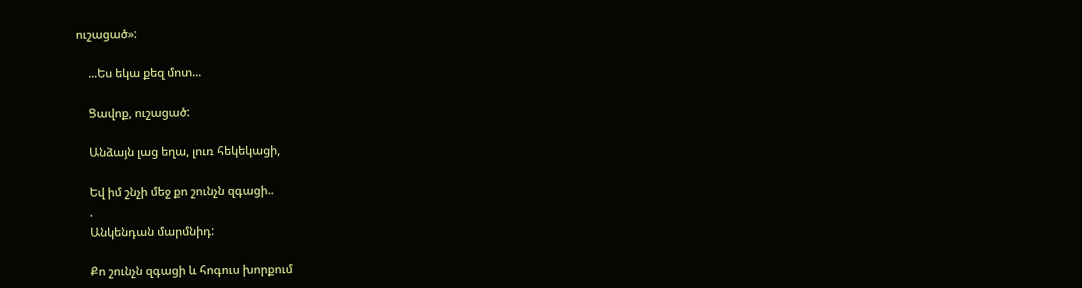ուշացած»:

    ...Ես եկա քեզ մոտ...

    Ցավոք, ուշացած:

    Անձայն լաց եղա, լուռ հեկեկացի,

    Եվ իմ շնչի մեջ քո շունչն զգացի..
    .
    Անկենդան մարմնիդ:

    Քո շունչն զգացի և հոգուս խորքում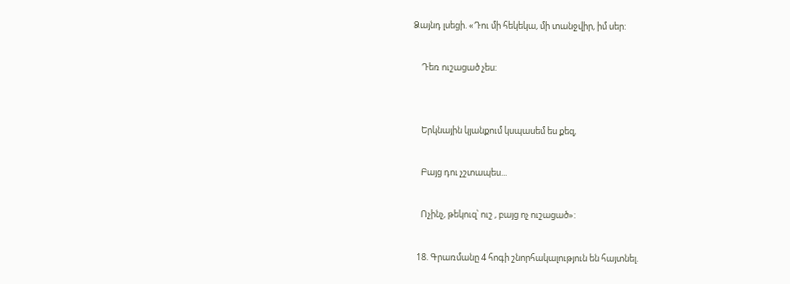Ձայնդ լսեցի. «Դու մի հեկեկա, մի տանջվիր, իմ սեր:

    Դեռ ուշացած չես:


    Երկնային կյանքում կսպասեմ ես քեզ,

    Բայց դու չշտապես...

    Ոչինչ, թեկուզ՝ ուշ , բայց ոչ ուշացած»:

  18. Գրառմանը 4 հոգի շնորհակալություն են հայտնել.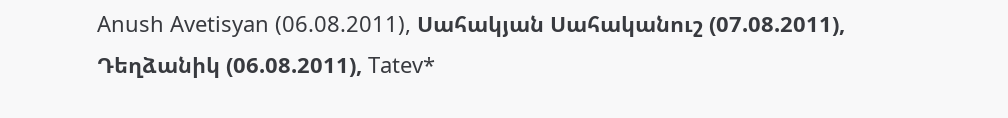Anush Avetisyan (06.08.2011), Սահակյան Սահականուշ (07.08.2011), Դեղձանիկ (06.08.2011), Tatev*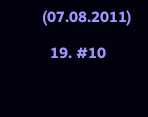(07.08.2011)

  19. #10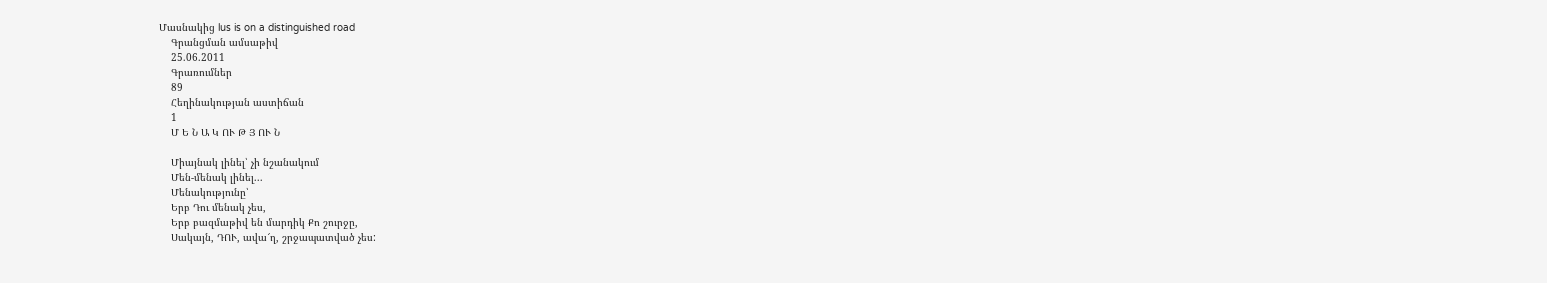Մասնակից lus is on a distinguished road
    Գրանցման ամսաթիվ
    25.06.2011
    Գրառումներ
    89
    Հեղինակության աստիճան
    1
    Մ Ե Ն Ա Կ ՈՒ Թ Յ ՈՒ Ն

    Միայնակ լինել՝ չի նշանակում
    Մեն-մենակ լինել...
    Մենակությունը՝
    Երբ Դու մենակ չես,
    Երբ բազմաթիվ են մարդիկ Քո շուրջը,
    Սակայն, ԴՈՒ, ավա՜ղ, շրջապատված չես: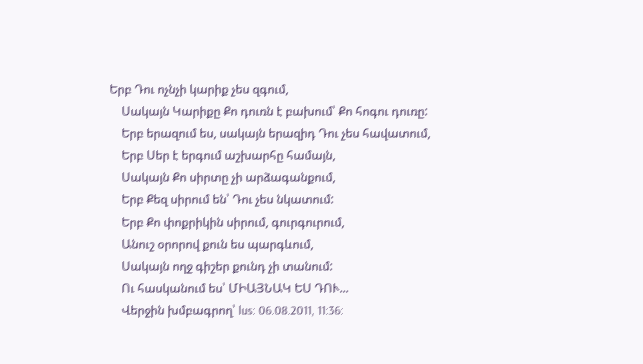Երբ Դու ոչնչի կարիք չես զգում,
    Սակայն Կարիքը Քո դուռն է բախում՝ Քո հոգու դուռը:
    Երբ երազում ես, սակայն երազիդ Դու չես հավատում,
    Երբ Սեր է երգում աշխարհը համայն,
    Սակայն Քո սիրտը չի արձագանքում,
    Երբ Քեզ սիրում են՝ Դու չես նկատում:
    Երբ Քո փոքրիկին սիրում, գուրգուրում,
    Անուշ օրորով քուն ես պարգևում,
    Սակայն ողջ գիշեր քունդ չի տանում:
    Ու հասկանում ես՝ ՄԻԱՅՆԱԿ ԵՍ ԴՈՒ...
    Վերջին խմբագրող՝ lus: 06.08.2011, 11:36: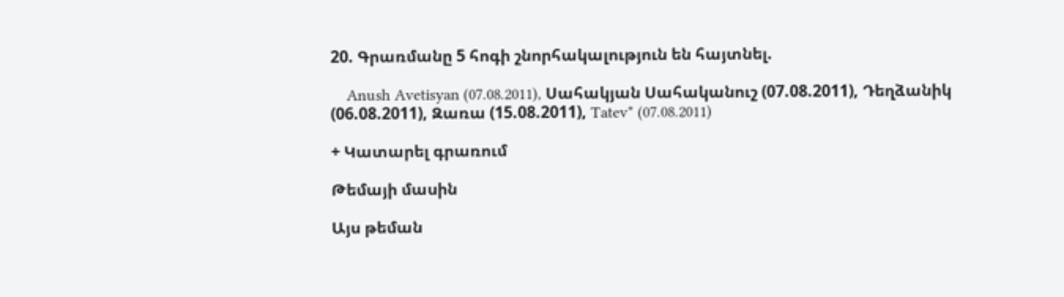20. Գրառմանը 5 հոգի շնորհակալություն են հայտնել.

    Anush Avetisyan (07.08.2011), Սահակյան Սահականուշ (07.08.2011), Դեղձանիկ (06.08.2011), Զառա (15.08.2011), Tatev* (07.08.2011)

+ Կատարել գրառում

Թեմայի մասին

Այս թեման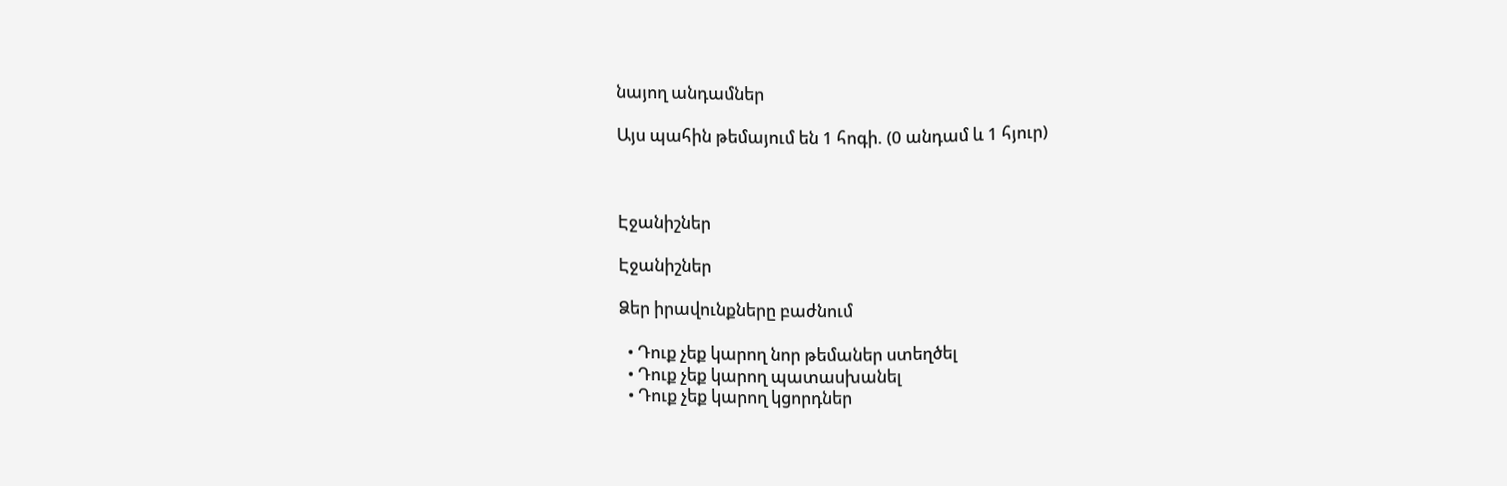նայող անդամներ

Այս պահին թեմայում են 1 հոգի. (0 անդամ և 1 հյուր)



Էջանիշներ

Էջանիշներ

Ձեր իրավունքները բաժնում

  • Դուք չեք կարող նոր թեմաներ ստեղծել
  • Դուք չեք կարող պատասխանել
  • Դուք չեք կարող կցորդներ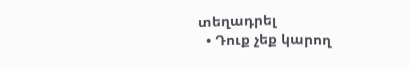տեղադրել
  • Դուք չեք կարող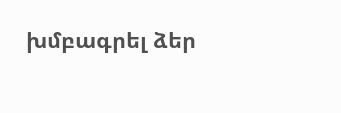խմբագրել ձեր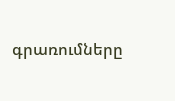գրառումները